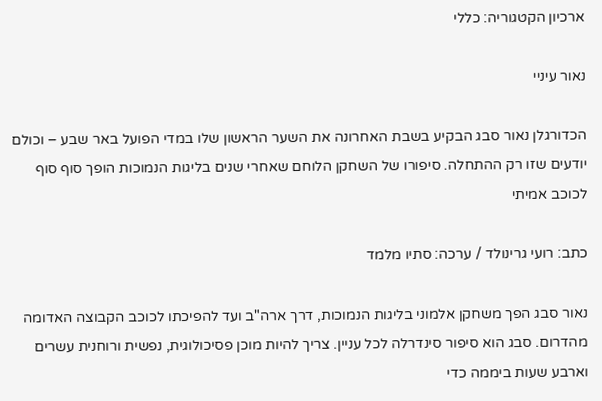ארכיון הקטגוריה: כללי

נאור עיניי

הכדורגלן נאור סבג הבקיע בשבת האחרונה את השער הראשון שלו במדי הפועל באר שבע – וכולם יודעים שזו רק ההתחלה. סיפורו של השחקן הלוחם שאחרי שנים בליגות הנמוכות הופך סוף סוף לכוכב אמיתי

כתב: רועי גרינולד / ערכה: סתיו מלמד

נאור סבג הפך משחקן אלמוני בליגות הנמוכות, דרך ארה"ב ועד להפיכתו לכוכב הקבוצה האדומה מהדרום. סבג הוא סיפור סינדרלה לכל עניין. צריך להיות מוכן פסיכולוגית, נפשית ורוחנית עשרים וארבע שעות ביממה כדי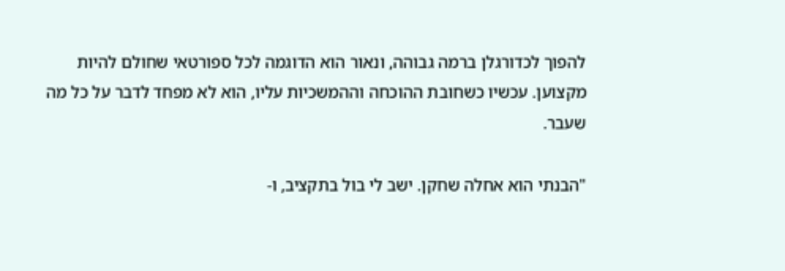להפוך לכדורגלן ברמה גבוהה, ונאור הוא הדוגמה לכל ספורטאי שחולם להיות מקצוען. עכשיו כשחובת ההוכחה וההמשכיות עליו, הוא לא מפחד לדבר על כל מה שעבר.

"הבנתי הוא אחלה שחקן. ישב לי בול בתקציב, ו-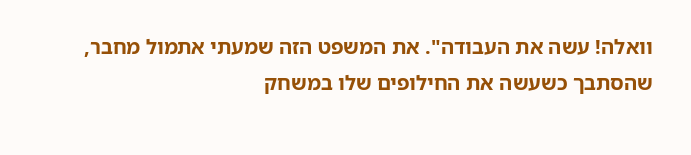וואלה! עשה את העבודה". את המשפט הזה שמעתי אתמול מחבר, שהסתבך כשעשה את החילופים שלו במשחק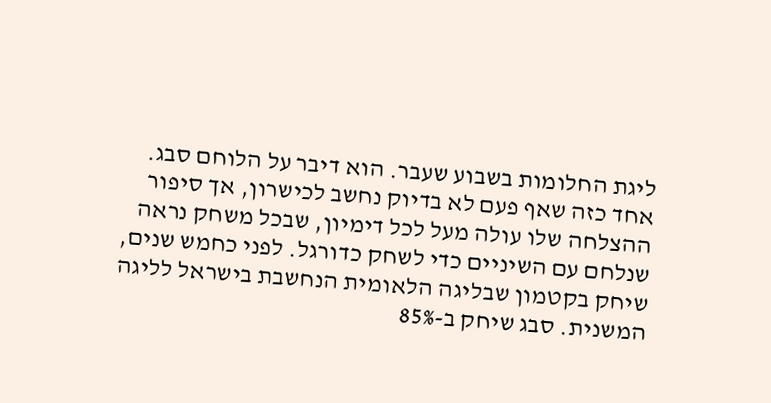ליגת החלומות בשבוע שעבר. הוא דיבר על הלוחם סבג. אחד כזה שאף פעם לא בדיוק נחשב לכישרון, אך סיפור ההצלחה שלו עולה מעל לכל דימיון, שבכל משחק נראה שנלחם עם השיניים כדי לשחק כדורגל. לפני כחמש שנים, שיחק בקטמון שבליגה הלאומית הנחשבת בישראל לליגה המשנית. סבג שיחק ב-85%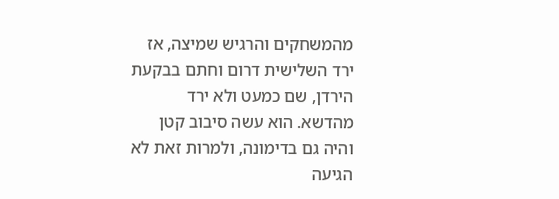מהמשחקים והרגיש שמיצה, אז ירד השלישית דרום וחתם בבקעת הירדן, שם כמעט ולא ירד מהדשא. הוא עשה סיבוב קטן והיה גם בדימונה, ולמרות זאת לא הגיעה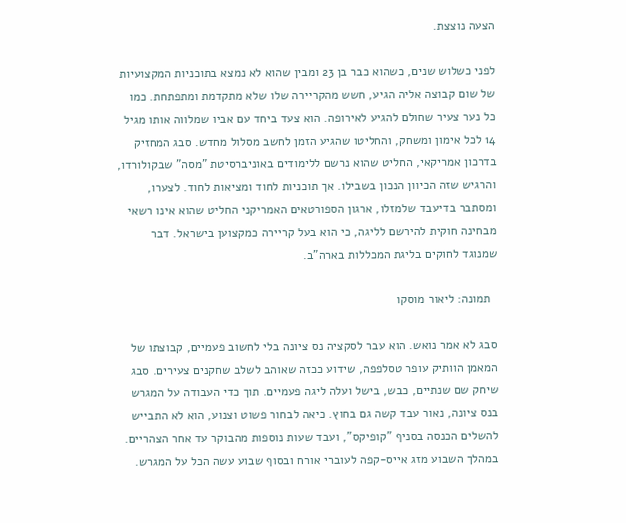הצעה נוצצת.

לפני כשלוש שנים, כשהוא כבר בן 23 ומבין שהוא לא נמצא בתוכניות המקצועיות של שום קבוצה אליה הגיע, חשש מהקריירה שלו שלא מתקדמת ומתפתחת. כמו כל נער צעיר שחולם להגיע לאירופה. הוא צעד ביחד עם אביו שמלווה אותו מגיל 14 לכל אימון ומשחק, והחליטו שהגיע הזמן לחשב מסלול מחדש. סבג המחזיק בדרכון אמריקאי, החליט שהוא נרשם ללימודים באוניברסיטת "מסה" שבקולורדו, והרגיש שזה הכיוון הנכון בשבילו. אך תוכניות לחוד ומציאות לחוד. לצערו, ומסתבר בדיעבד שלמזלו, ארגון הספורטאים האמריקני החליט שהוא אינו רשאי מבחינה חוקית להירשם לליגה, כי הוא בעל קריירה כמקצוען בישראל. דבר שמנוגד לחוקים בליגת המכללות בארה"ב.

  תמונה: ליאור מוסקו

סבג לא אמר נואש. הוא עבר לסקציה נס ציונה בלי לחשוב פעמיים, קבוצתו של המאמן הוותיק עופר טסלפפה, שידוע ככזה שאוהב לשלב שחקנים צעירים. סבג שיחק שם שנתיים, כבש, בישל ועלה ליגה פעמיים. תוך כדי העבודה על המגרש בנס ציונה, נאור עבד קשה גם בחוץ. כיאה לבחור פשוט וצנוע, הוא לא התבייש להשלים הכנסה בסניף "קופיקס", ועבד שעות נוספות מהבוקר עד אחר הצהריים. במהלך השבוע מזג אייס-קפה לעוברי אורח ובסוף שבוע עשה הכל על המגרש.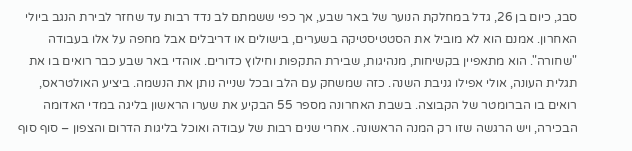סבג, כיום בן 26, גדל במחלקת הנוער של באר שבע, אך כפי ששמתם לב נדד רבות עד שחזר לבירת הנגב ביולי האחרון. אמנם הוא לא מוביל את הסטטיסטיקה בשערים, בישולים או דריבלים אבל מחפה על אלו בעבודה "שחורה". הוא מתאפיין בקשיחות, מנהיגות, שבירת התקפות וחילוץ כדורים. אוהדי באר שבע כבר רואים בו את תגלית העונה, אולי אפילו גניבת השנה. כזה שמשחק עם הלב ובכל שנייה נותן את הנשמה. ביציע האולטראס, רואים בו הברומטר של הקבוצה. בשבת האחרונה מספר 55 הבקיע את שערו הראשון בליגה במדי האדומה הבכירה, ויש הרגשה שזו רק המנה הראשונה. אחרי שנים רבות של עבודה ואוכל בליגות הדרום והצפון – סוף סוף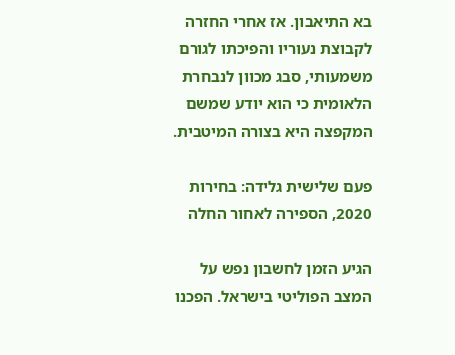בא התיאבון. אז אחרי החזרה לקבוצת נעוריו והפיכתו לגורם משמעותי, סבג מכוון לנבחרת הלאומית כי הוא יודע שמשם המקפצה היא בצורה המיטבית.

פעם שלישית גלידה: בחירות 2020, הספירה לאחור החלה

הגיע הזמן לחשבון נפש על המצב הפוליטי בישראל. הפכנו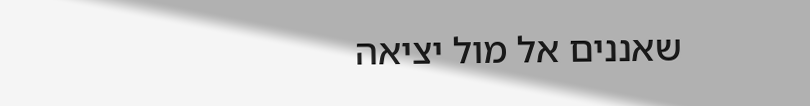שאננים אל מול יציאה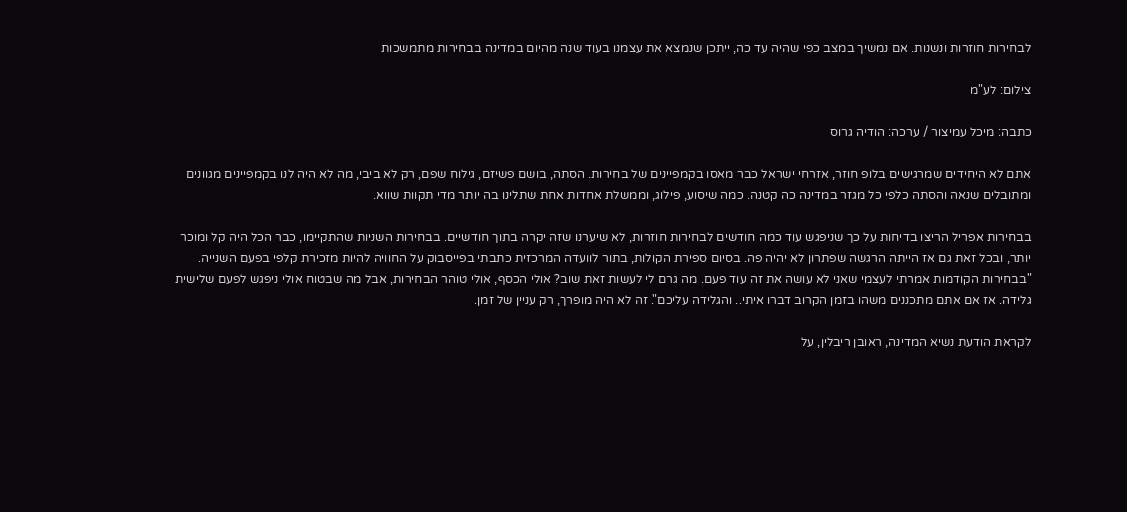לבחירות חוזרות ונשנות. אם נמשיך במצב כפי שהיה עד כה, ייתכן שנמצא את עצמנו בעוד שנה מהיום במדינה בבחירות מתמשכות

צילום: לע"מ

כתבה: מיכל עמיצור / ערכה: הודיה גרוס

אתם לא היחידים שמרגישים בלופ חוזר, אזרחי ישראל כבר מאסו בקמפיינים של בחירות. הסתה, בושם פשיזם, גילוח שפם, רק לא ביבי, מה לא היה לנו בקמפיינים מגוונים ומתובלים שנאה והסתה כלפי כל מגזר במדינה כה קטנה. כמה שיסוע, פילוג, וממשלת אחדות אחת שתלינו בה יותר מדי תקוות שווא.

בבחירות אפריל הריצו בדיחות על כך שניפגש עוד כמה חודשים לבחירות חוזרות, לא שיערנו שזה יקרה בתוך חודשיים. בבחירות השניות שהתקיימו, כבר הכל היה קל ומוכר יותר, ובכל זאת גם אז הייתה הרגשה שפתרון לא יהיה פה. בסיום ספירת הקולות, בתור לוועדה המרכזית כתבתי בפייסבוק על החוויה להיות מזכירת קלפי בפעם השנייה. "בבחירות הקודמות אמרתי לעצמי שאני לא עושה את זה עוד פעם. מה גרם לי לעשות זאת שוב? אולי הכסף, אולי טוהר הבחירות, אבל מה שבטוח אולי ניפגש לפעם שלישית גלידה. אז אם אתם מתכננים משהו בזמן הקרוב דברו איתי.. והגלידה עליכם". זה לא היה מופרך, רק עניין של זמן.

לקראת הודעת נשיא המדינה, ראובן ריבלין, על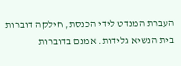העברת המנדט לידי הכנסת, חילקה דוברות בית הנשיא גלידות. אמנם בדוברות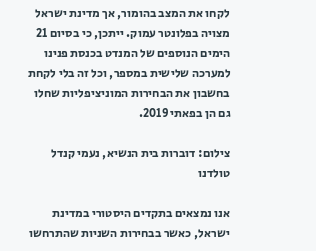לקחו את המצב בהומור, אך מדינת ישראל מצויה בפלונטר עמוק. ייתכן, כי בסיום 21 הימים הנוספים של המנדט בכנסת פנינו למערכה שלישית במספר, וכל זה בלי לקחת בחשבון את הבחירות המוניציפליות שחלו גם הן בפאתי 2019.

צילום: דוברות בית הנשיא, נעמי קנדל טולדנו

אנו נמצאים בתקדים היסטורי במדינת ישראל, כאשר בבחירות השניות שהתרחשו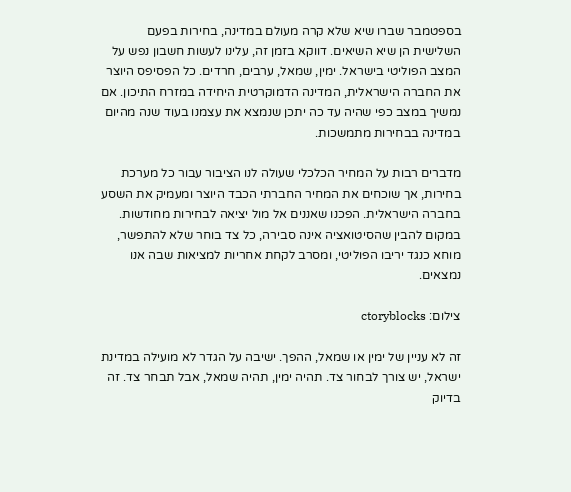בספטמבר שברו שיא שלא קרה מעולם במדינה, בחירות בפעם השלישית הן שיא השיאים. דווקא בזמן זה, עלינו לעשות חשבון נפש על המצב הפוליטי בישראל. ימין, שמאל, ערבים, חרדים. כל הפסיפס היוצר את החברה הישראלית, המדינה הדמוקרטית היחידה במזרח התיכון. אם נמשיך במצב כפי שהיה עד כה יתכן שנמצא את עצמנו בעוד שנה מהיום במדינה בבחירות מתמשכות.

מדברים רבות על המחיר הכלכלי שעולה לנו הציבור עבור כל מערכת בחירות, אך שוכחים את המחיר החברתי הכבד היוצר ומעמיק את השסע בחברה הישראלית. הפכנו שאננים אל מול יציאה לבחירות מחודשות. במקום להבין שהסיטואציה אינה סבירה, כל צד בוחר שלא להתפשר, מוחא כנגד יריבו הפוליטי, ומסרב לקחת אחריות למציאות שבה אנו נמצאים.

צילום: ctoryblocks

זה לא עניין של ימין או שמאל, ההפך. ישיבה על הגדר לא מועילה במדינת ישראל, יש צורך לבחור צד. תהיה ימין, תהיה שמאל, אבל תבחר צד. זה בדיוק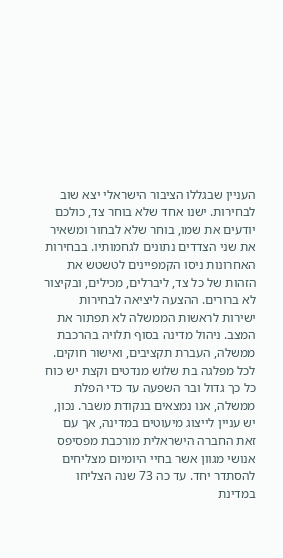העניין שבגללו הציבור הישראלי יצא שוב לבחירות. ישנו אחד שלא בוחר צד, כולכם יודעים את שמו, בוחר שלא לבחור ומשאיר את שני הצדדים נתונים לגחמותיו. בבחירות האחרונות ניסו הקמפיינים לטשטש את הזהות של כל צד, ליברלים, מכילים, ובקיצור לא ברורים. ההצעה ליציאה לבחירות ישירות לראשות הממשלה לא תפתור את המצב. ניהול מדינה בסוף תלויה בהרכבת ממשלה, העברת תקציבים, ואישור חוקים. לכל מפלגה בת שלוש מנדטים וקצת יש כוח כל כך גדול ובר השפעה עד כדי הפלת ממשלה, אנו נמצאים בנקודת משבר. נכון, יש עניין לייצוג מיעוטים במדינה, אך עם זאת החברה הישראלית מורכבת מפסיפס אנושי מגוון אשר בחיי היומיום מצליחים להסתדר יחד. עד כה 73 שנה הצליחו במדינת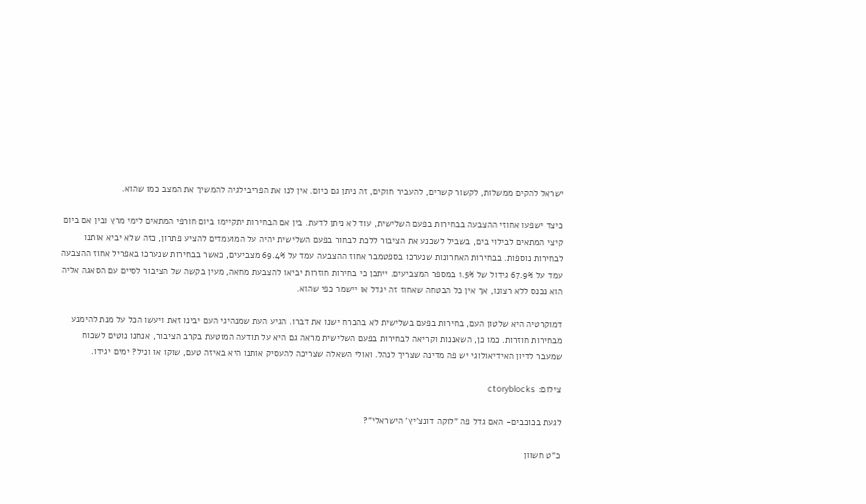ישראל להקים ממשלות, לקשור קשרים, להעביר חוקים, זה ניתן גם כיום. אין לנו את הפריבילגיה להמשיך את המצב כמו שהוא.

כיצד ישפעו אחוזי ההצבעה בבחירות בפעם השלישית, עוד לא ניתן לדעת. בין אם הבחירות יתקיימו ביום חורפי המתאים לימי מרץ ובין אם ביום קיצי המתאים לבילוי בים, בשביל לשכנע את הציבור ללכת לבחור בפעם השלישית יהיה על המועמדים להציע פתרון, כזה שלא יביא אותנו לבחירות נוספות. בבחירות האחרונות שנערכו בספטמבר אחוז ההצבעה עמד על 69.4% מצביעים, כאשר בבחירות שנערכו באפריל אחוז ההצבעה עמד על 67.9% גידול של 1.5% במספר המצביעים. ייתכן כי בחירות חוזרות יביאו להצבעת מחאה, מעין בקשה של הציבור לסיים עם הסאגה אליה הוא נכנס ללא רצונו, אך אין כל הבטחה שאחוז זה יגדל או יישמר כפי שהוא.

דמוקרטיה היא שלטון העם, בחירות בפעם בשלישית לא בהכרח ישנו את דברו. הגיע העת שמנהיגי העם יבינו זאת ויעשו הכל על מנת להימנע מבחירות חוזרות. כמו כן, השאננות וקריאה לבחירות בפעם השלישית מראה גם היא על תודעה המוטעת בקרב הציבור, אנחנו נוטים לשכוח שמעבר לדיון האידיאולוגי יש פה מדינה שצריך לנהל. ואולי השאלה שצריכה להעסיק אותנו היא באיזה טעם, שוקו או וניל? ימים יגידו.

צילום: ctoryblocks

לגעת בכוכבים- האם גדל פה "לוקה דונצ'יץ' הישראלי"?

כ"ט חשוון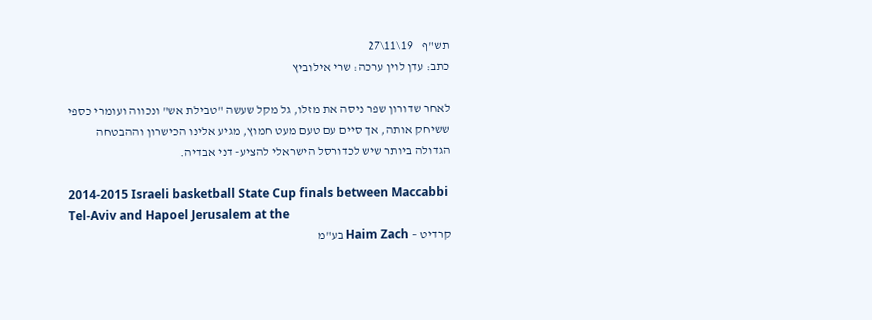תש"ף    19\11\27
כתב: עדן לוין ערכה: שרי אילוביץ

לאחר שדורון שפר ניסה את מזלו, גל מקל שעשה "טבילת אש" ונכווה ועומרי כספי ששיחק אותה, אך סיים עם טעם מעט חמוץ, מגיע אלינו הכישרון וההבטחה הגדולה ביותר שיש לכדורסל הישראלי להציע- דני אבדיה.

2014-2015 Israeli basketball State Cup finals between Maccabbi Tel-Aviv and Hapoel Jerusalem at the
קרדיט – Haim Zach בע"מ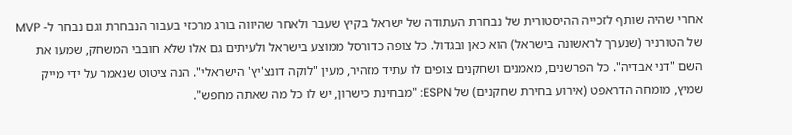אחרי שהיה שותף לזכייה ההיסטורית של נבחרת העתודה של ישראל בקיץ שעבר ולאחר שהיווה בורג מרכזי בעבור הנבחרת וגם נבחר ל- MVP של הטורניר (שנערך לראשונה בישראל) הוא כאן ובגדול. כל צופה כדורסל ממוצע בישראל ולעיתים גם אלו שלא חובבי המשחק, שמעו את השם "דני אבדיה". כל הפרשנים, מאמנים ושחקנים צופים לו עתיד מזהיר, מעין "לוקה דונצ'יץ' הישראלי". הנה ציטוט שנאמר על ידי מייק שמיץ, מומחה הדראפט (אירוע בחירת שחקנים) של ESPN: "מבחינת כישרון, יש לו כל מה שאתה מחפש".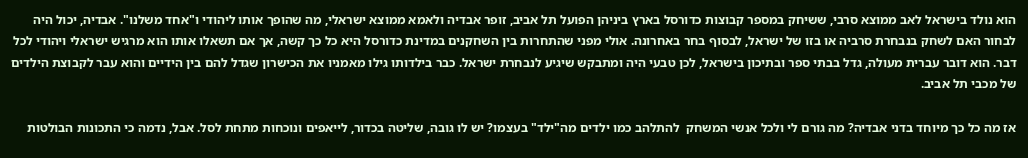הוא נולד בישראל לאב ממוצא סרבי, ששיחק במספר קבוצות כדורסל בארץ ביניהן הפועל תל אביב, זופר אבדיה ולאמא ממוצא ישראלי, מה שהופך אותו ליהודי ו"אחד משלנו". אבדיה, יכול היה לבחור האם לשחק בנבחרת סרביה או בזו של ישראל, לבסוף בחר באחרונה. אולי מפני שהתחרות בין השחקנים במדינת כדורסל היא כל כך קשה, אך אם תשאלו אותו הוא מרגיש ישראלי ויהודי לכל דבר. הוא דובר עברית מעולה, גדל בבתי ספר ובתיכון בישראל, לכן טבעי היה ומתבקש שיגיע לנבחרת ישראל. כבר בילדותו גילו מאמניו את הכישרון שגדל להם בין הידיים והוא עבר לקבוצת הילדים של מכבי תל אביב.

אז מה כל כך מיוחד בדני אבדיה? מה גורם לי ולכל אנשי המשחק  להתלהב כמו ילדים מה"ילד" בעצמו? יש לו גובה, שליטה בכדור, לייאפים ונוכחות מתחת לסל. אבל, נדמה כי התכונות הבולטות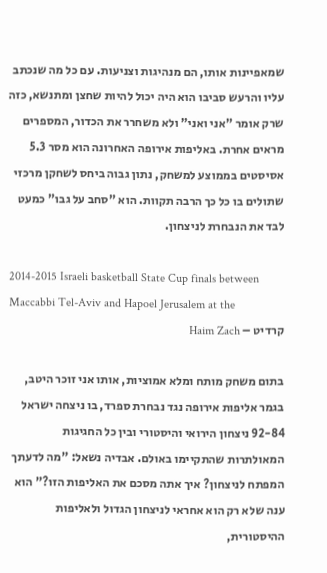שמאפיינות אותו, הם מנהיגות וצניעות. עם כל מה שנכתב עליו והרעש סביבו הוא היה יכול להיות שחצן ומתנשא, כזה שרק אומר "אני ואני" ולא משחרר את הכדור, המספרים מראים אחרת. באליפות אירופה האחרונה הוא מסר 5.3 אסיסטים בממוצע למשחק, נתון גבוה ביחס לשחקן מרכזי שתולים בו כל כך הרבה תקוות. הוא "סחב על גבו" כמעט לבד את הנבחרת לניצחון.

2014-2015 Israeli basketball State Cup finals between Maccabbi Tel-Aviv and Hapoel Jerusalem at the
קרדיט – Haim Zach

בתום משחק מותח ומלא אמוציות, אותו אני זוכר היטב, בגמר אליפות אירופה נגד נבחרת ספרד, בו ניצחה ישראל 92-84 ניצחון הירואי והיסטורי ובין כל החגיגות המאולתרות שהתקיימו באולם. אבדיה נשאל: "מה לדעתך המפתח לניצחון? איך אתה מסכם את האליפות הזו?" הוא ענה שלא רק הוא אחראי לניצחון הגדול ולאליפות ההיסטורית,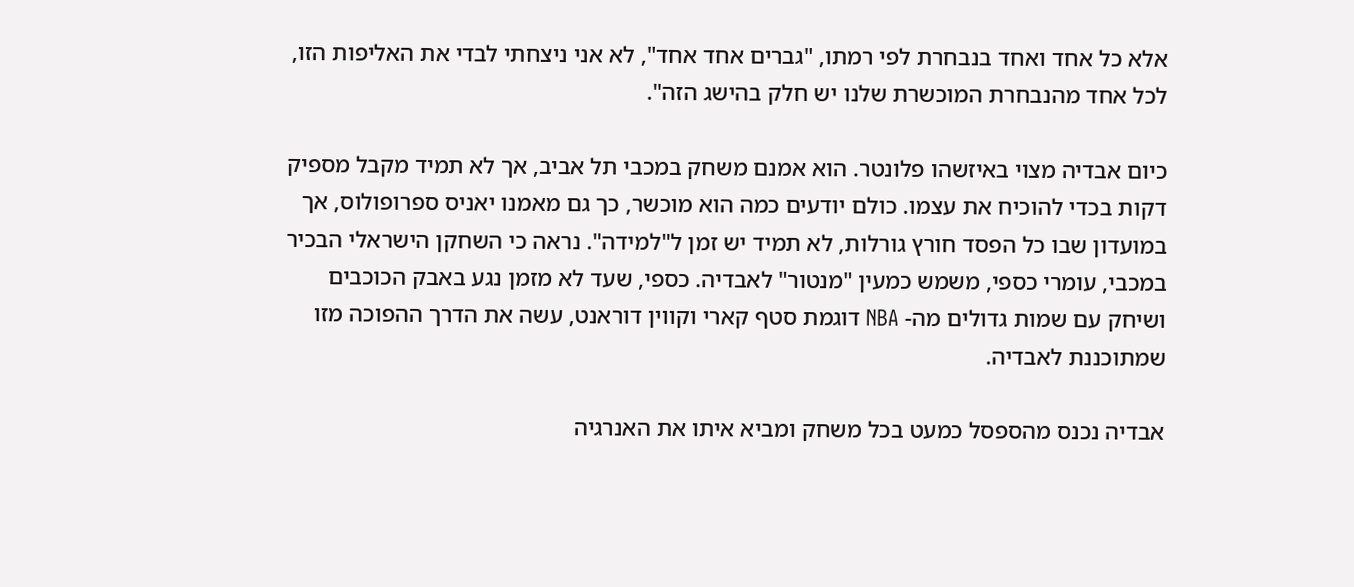אלא כל אחד ואחד בנבחרת לפי רמתו, "גברים אחד אחד", לא אני ניצחתי לבדי את האליפות הזו, לכל אחד מהנבחרת המוכשרת שלנו יש חלק בהישג הזה".

כיום אבדיה מצוי באיזשהו פלונטר. הוא אמנם משחק במכבי תל אביב, אך לא תמיד מקבל מספיק דקות בכדי להוכיח את עצמו. כולם יודעים כמה הוא מוכשר, כך גם מאמנו יאניס ספרופולוס, אך במועדון שבו כל הפסד חורץ גורלות, לא תמיד יש זמן ל"למידה". נראה כי השחקן הישראלי הבכיר במכבי, עומרי כספי, משמש כמעין "מנטור" לאבדיה. כספי, שעד לא מזמן נגע באבק הכוכבים ושיחק עם שמות גדולים מה- NBA דוגמת סטף קארי וקווין דוראנט, עשה את הדרך ההפוכה מזו שמתוכננת לאבדיה.

אבדיה נכנס מהספסל כמעט בכל משחק ומביא איתו את האנרגיה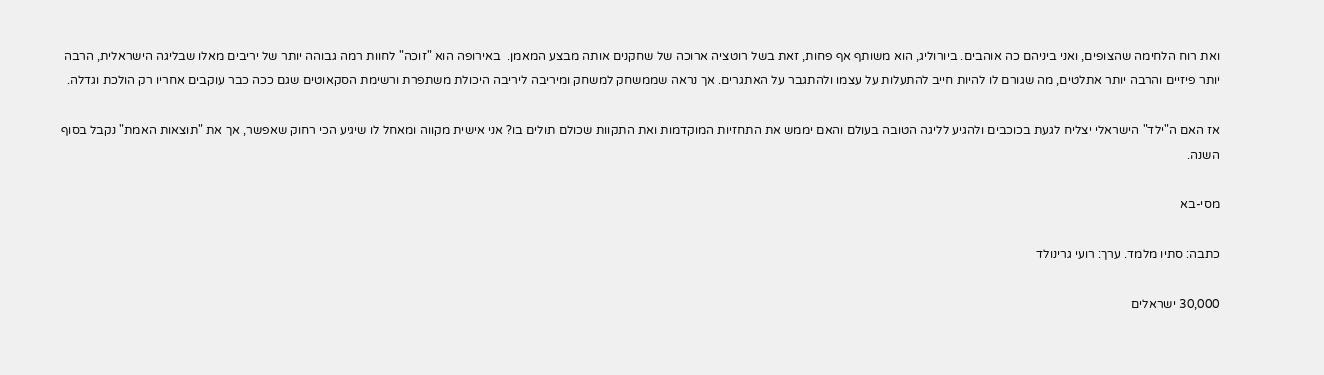ואת רוח הלחימה שהצופים, ואני ביניהם כה אוהבים. ביורוליג, הוא משותף אף פחות, זאת בשל רוטציה ארוכה של שחקנים אותה מבצע המאמן.  באירופה הוא "זוכה" לחוות רמה גבוהה יותר של יריבים מאלו שבליגה הישראלית, הרבה יותר פיזיים והרבה יותר אתלטים, מה שגורם לו להיות חייב להתעלות על עצמו ולהתגבר על האתגרים. אך נראה שממשחק למשחק ומיריבה ליריבה היכולת משתפרת ורשימת הסקאוטים שגם ככה כבר עוקבים אחריו רק הולכת וגדלה.

אז האם ה"ילד" הישראלי יצליח לגעת בכוכבים ולהגיע לליגה הטובה בעולם והאם יממש את התחזיות המוקדמות ואת התקוות שכולם תולים בו? אני אישית מקווה ומאחל לו שיגיע הכי רחוק שאפשר, אך את "תוצאות האמת" נקבל בסוף השנה.

מסי-בא

כתבה: סתיו מלמד. ערך: רועי גרינולד

30,000 ישראלים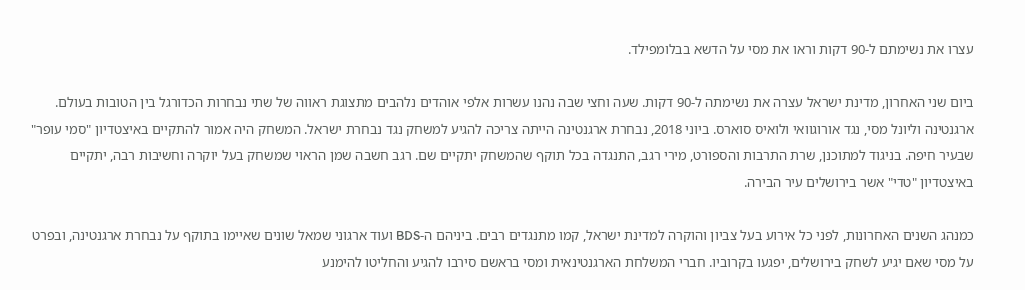עצרו את נשימתם ל-90 דקות וראו את מסי על הדשא בבלומפילד.

ביום שני האחרון, מדינת ישראל עצרה את נשימתה ל-90 דקות. שעה וחצי שבה נהנו עשרות אלפי אוהדים נלהבים מתצוגת ראווה של שתי נבחרות הכדורגל בין הטובות בעולם. ארגנטינה וליונל מסי, נגד אורוגוואי ולואיס סוארס. ביוני 2018, נבחרת ארגנטינה הייתה צריכה להגיע למשחק נגד נבחרת ישראל. המשחק היה אמור להתקיים באיצטדיון "סמי עופר" שבעיר חיפה. בניגוד למתוכנן, שרת התרבות והספורט, מירי רגב, התנגדה בכל תוקף שהמשחק יתקיים שם. רגב חשבה שמן הראוי שמשחק בעל יוקרה וחשיבות רבה, יתקיים באיצטדיון "טדי" אשר בירושלים עיר הבירה.

כמנהג השנים האחרונות, לפני כל אירוע בעל צביון והוקרה למדינת ישראל, קמו מתנגדים רבים. ביניהם ה-BDS ועוד ארגוני שמאל שונים שאיימו בתוקף על נבחרת ארגנטינה, ובפרט על מסי שאם יגיע לשחק בירושלים, יפגעו בקרוביו. חברי המשלחת הארגנטינאית ומסי בראשם סירבו להגיע והחליטו להימנע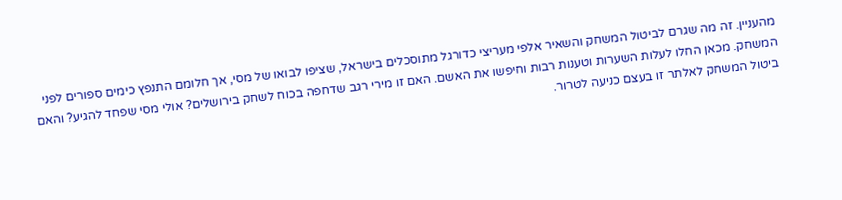מהעניין. זה מה שגרם לביטול המשחק והשאיר אלפי מעריצי כדורגל מתוסכלים בישראל, שציפו לבואו של מסי, אך חלומם התנפץ כימים ספורים לפני המשחק. מכאן החלו לעלות השערות וטענות רבות וחיפשו את האשם. האם זו מירי רגב שדחפה בכוח לשחק בירושלים? אולי מסי שפחד להגיע? והאם ביטול המשחק לאלתר זו בעצם כניעה לטרור.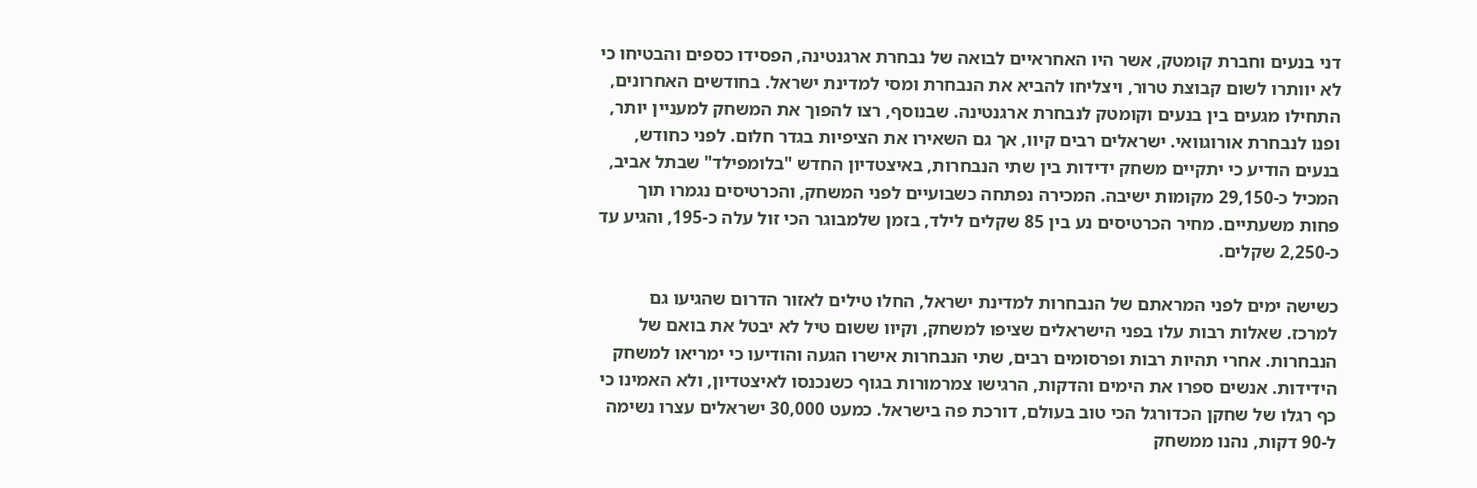דני בנעים וחברת קומטק, אשר היו האחראיים לבואה של נבחרת ארגנטינה, הפסידו כספים והבטיחו כי לא יוותרו לשום קבוצת טרור, ויצליחו להביא את הנבחרת ומסי למדינת ישראל. בחודשים האחרונים, התחילו מגעים בין בנעים וקומטק לנבחרת ארגנטינה. שבנוסף, רצו להפוך את המשחק למעניין יותר, ופנו לנבחרת אורוגוואי. ישראלים רבים קיוו, אך גם השאירו את הציפיות בגדר חלום. לפני כחודש, בנעים הודיע כי יתקיים משחק ידידות בין שתי הנבחרות, באיצטדיון החדש "בלומפילד" שבתל אביב, המכיל כ-29,150 מקומות ישיבה. המכירה נפתחה כשבועיים לפני המשחק, והכרטיסים נגמרו תוך פחות משעתיים. מחיר הכרטיסים נע בין 85 שקלים לילד, בזמן שלמבוגר הכי זול עלה כ-195, והגיע עד כ-2,250 שקלים.

כשישה ימים לפני המראתם של הנבחרות למדינת ישראל, החלו טילים לאזור הדרום שהגיעו גם למרכז. שאלות רבות עלו בפני הישראלים שציפו למשחק, וקיוו ששום טיל לא יבטל את בואם של הנבחרות. אחרי תהיות רבות ופרסומים רבים, שתי הנבחרות אישרו הגעה והודיעו כי ימריאו למשחק הידידות. אנשים ספרו את הימים והדקות, הרגישו צמרמורות בגוף כשנכנסו לאיצטדיון, ולא האמינו כי כף רגלו של שחקן הכדורגל הכי טוב בעולם, דורכת פה בישראל. כמעט 30,000 ישראלים עצרו נשימה ל-90 דקות, נהנו ממשחק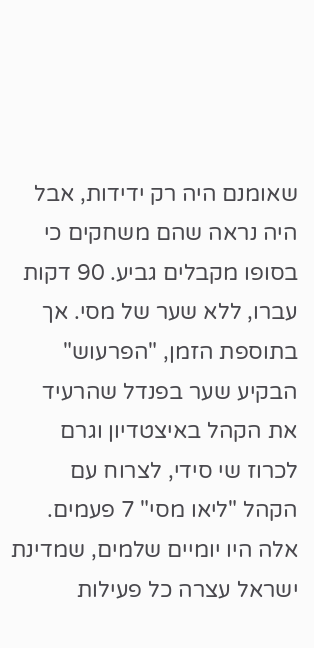שאומנם היה רק ידידות, אבל היה נראה שהם משחקים כי בסופו מקבלים גביע. 90 דקות עברו, ללא שער של מסי. אך בתוספת הזמן, "הפרעוש" הבקיע שער בפנדל שהרעיד את הקהל באיצטדיון וגרם לכרוז שי סידי, לצרוח עם הקהל "ליאו מסי" 7 פעמים. אלה היו יומיים שלמים, שמדינת ישראל עצרה כל פעילות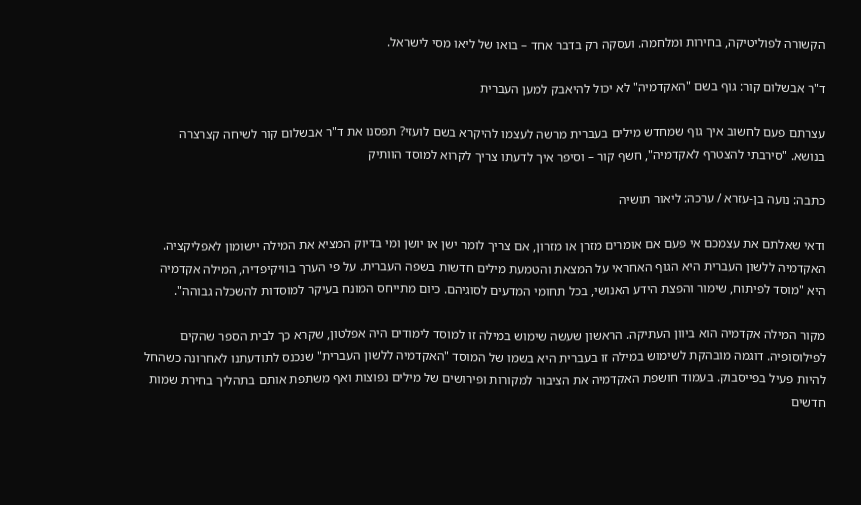הקשורה לפוליטיקה, בחירות ומלחמה. ועסקה רק בדבר אחד – בואו של ליאו מסי לישראל.

ד"ר אבשלום קור: גוף בשם "האקדמיה" לא יכול להיאבק למען העברית

עצרתם פעם לחשוב איך גוף שמחדש מילים בעברית מרשה לעצמו להיקרא בשם לועזי? תפסנו את ד"ר אבשלום קור לשיחה קצרצרה בנושא. "סירבתי להצטרף לאקדמיה", חשף קור – וסיפר איך לדעתו צריך לקרוא למוסד הוותיק

כתבה: נועה בן-עזרא / ערכה: ליאור תושיה

ודאי שאלתם את עצמכם אי פעם אם אומרים מזרן או מזרון, אם צריך לומר ישן או יושן ומי בדיוק המציא את המילה יישומון לאפליקציה. האקדמיה ללשון העברית היא הגוף האחראי על המצאת והטמעת מילים חדשות בשפה העברית. על פי הערך בוויקיפדיה, המילה אקדמיה היא "מוסד לפיתוח, שימור והפצת הידע האנושי, בכל תחומי המדעים לסוגיהם. כיום מתייחס המונח בעיקר למוסדות להשכלה גבוהה".

מקור המילה אקדמיה הוא ביוון העתיקה. הראשון שעשה שימוש במילה זו למוסד לימודים היה אפלטון, שקרא כך לבית הספר שהקים לפילוסופיה. דוגמה מובהקת לשימוש במילה זו בעברית היא בשמו של המוסד "האקדמיה ללשון העברית" שנכנס לתודעתנו לאחרונה כשהחל להיות פעיל בפייסבוק. בעמוד חושפת האקדמיה את הציבור למקורות ופירושים של מילים נפוצות ואף משתפת אותם בתהליך בחירת שמות חדשים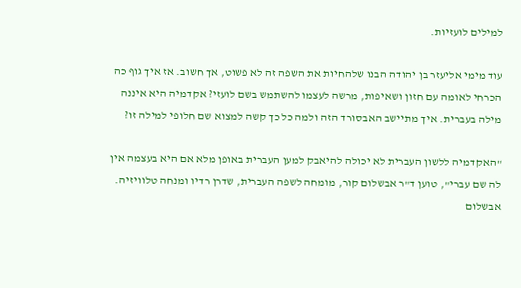למילים לועזיות.

עוד מימי אליעזר בן יהודה הבנו שלהחיות את השפה זה לא פשוט, אך חשוב. אז איך גוף כה הכרחי לאומה עם חזון ושאיפות, מרשה לעצמו להשתמש בשם לועזי? אקדמיה היא איננה מילה בעברית. איך מתיישב האבסורד הזה ולמה כל כך קשה למצוא שם חלופי למילה זו?

"האקדמיה ללשון העברית לא יכולה להיאבק למען העברית באופן מלא אם היא בעצמה אין לה שם עברי", טוען ד"ר אבשלום קור, מומחה לשפה העברית, שדרן רדיו ומנחה טלוויזיה. אבשלום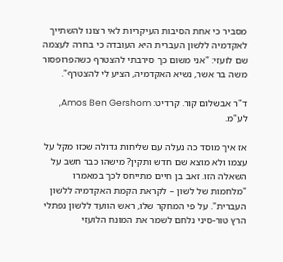מסביר כי אחת הסיבות העיקריות לאי רצונו להשתייך לאקדמיה ללשון העברית היא העובדה כי בחרה לעצמה שם לועזי: "אני משום כך סירבתי להצטרף כשהפרופסור משה בר אשר, נשיא האקדמיה, הציע לי להצטרף".

ד"ר אבשלום קור. קרדיט: Amos Ben Gershom, לע"מ.

אז איך מוסד כה נעלה עם שליחות גדולה שכזו מקל על עצמו ולא מוצא שם חדש ותקין? מישהו כבר חשב על השאלה הזו. זאב בן חיים מתייחס לכך במאמרו "מלחמות של לשון – לקראת הקמת האקדמיה ללשון העברית". על פי המחקר שלו, ראש הוועד ללשון נפתלי הרץ טור-סיני נלחם לשמר את המונח הלועזי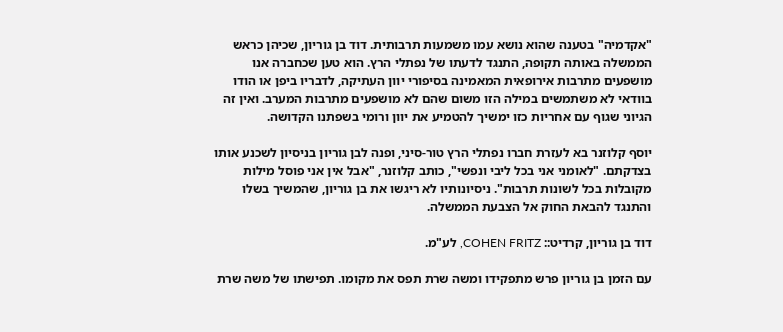"אקדמיה" בטענה שהוא נושא עמו משמעות תרבותית. דוד בן גוריון, שכיהן כראש הממשלה באותה תקופה, התנגד לדעתו של נפתלי הרץ. הוא טען שכחברה אנו מושפעים מתרבות אירופאית המאמינה בסיפורי יוון העתיקה, לדבריו ביפן או הודו בוודאי לא משתמשים במילה הזו משום שהם לא מושפעים מתרבות המערב. ואין זה הגיוני שגוף עם אחריות כזו ימשיך להטמיע את יוון ורומי בשפתנו הקדושה.

יוסף קלוזנר בא לעזרת חברו נפתלי הרץ טור-סיני, ופנה לבן גוריון בניסיון לשכנע אותו בצדקתם. "לאומני אני בכל ליבי ונפשי", כותב קלוזנר, "אבל אין אני פוסל מילות מקובלות בכל לשונות תרבות". ניסיונותיו לא ריגשו את בן גוריון, שהמשיך בשלו והתנגד להבאת החוק אל הצבעת הממשלה.

דוד בן גוריון, קרדיט:: COHEN FRITZ, לע"מ.

עם הזמן בן גוריון פרש מתפקידו ומשה שרת תפס את מקומו. תפישתו של משה שרת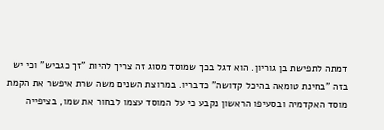דמתה לתפישת בן גוריון. הוא דגל בכך שמוסד מסוג זה צריך להיות "זך כגביש" וכי יש בזה "בחינת טומאה בהיכל קדושה" כדבריו. במרוצת השנים משה שרת איפשר את הקמת מוסד האקדמיה ובסעיפו הראשון נקבע כי על המוסד עצמו לבחור את שמו, בציפייה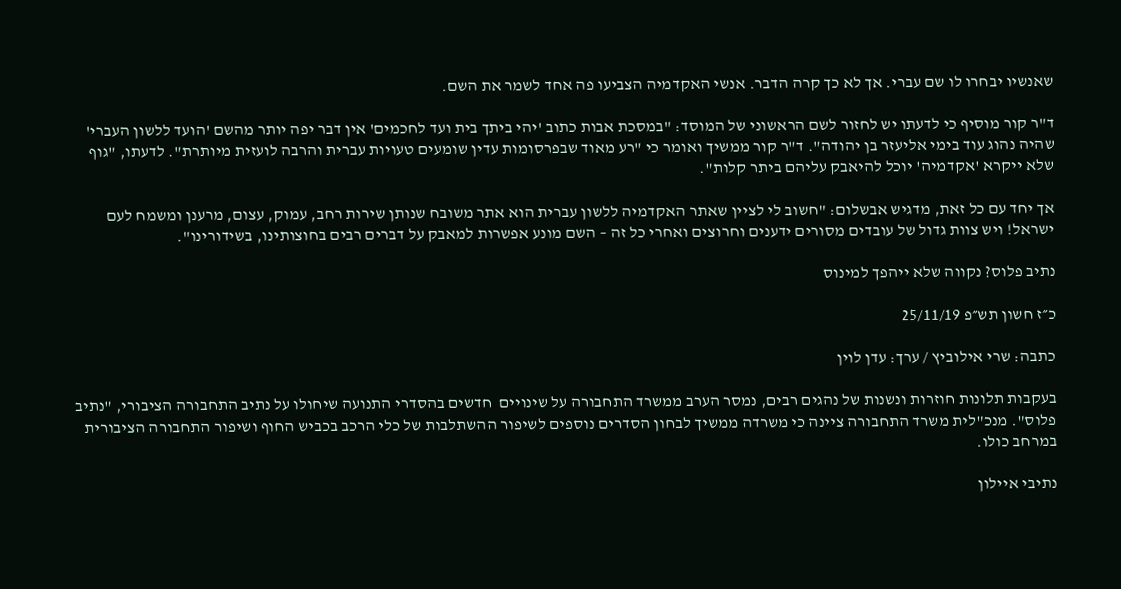שאנשיו יבחרו לו שם עברי. אך לא כך קרה הדבר. אנשי האקדמיה הצביעו פה אחד לשמר את השם.

ד"ר קור מוסיף כי לדעתו יש לחזור לשם הראשוני של המוסד: "במסכת אבות כתוב 'יהי ביתך בית ועד לחכמים' אין דבר יפה יותר מהשם 'הועד ללשון העברי' שהיה נהוג עוד בימי אליעזר בן יהודה". ד"ר קור ממשיך ואומר כי "רע מאוד שבפרסומות עדין שומעים טעויות עברית והרבה לועזית מיותרת". לדעתו, "גוף שלא ייקרא 'אקדמיה' יוכל להיאבק עליהם ביתר קלות".

אך יחד עם כל זאת, מדגיש אבשלום: "חשוב לי לציין שאתר האקדמיה ללשון עברית הוא אתר משובח שנותן שירות רחב, עמוק, עצום, מרענן ומשמח לעם ישראל! ויש צוות גדול של עובדים מסורים ידענים וחרוצים ואחרי כל זה – השם מונע אפשרות למאבק על דברים רבים בחוצותינו, בשידורינו".

נתיב פלוס? נקווה שלא ייהפך למינוס

כ״ז חשון תש״פ 25/11/19

כתבה: שרי אילוביץ / ערך: עדן לוין

בעקבות תלונות חוזרות ונשנות של נהגים רבים, נמסר הערב ממשרד התחבורה על שינויים  חדשים בהסדרי התנועה שיחולו על נתיב התחבורה הציבורי, "נתיב פלוס". מנכ"לית משרד התחבורה ציינה כי משרדה ממשיך לבחון הסדרים נוספים לשיפור ההשתלבות של כלי הרכב בכביש החוף ושיפור התחבורה הציבורית במרחב כולו.

נתיבי איילון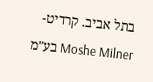בתל אביב. קרדיט- Moshe Milner בע"מ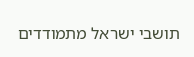תושבי ישראל מתמודדים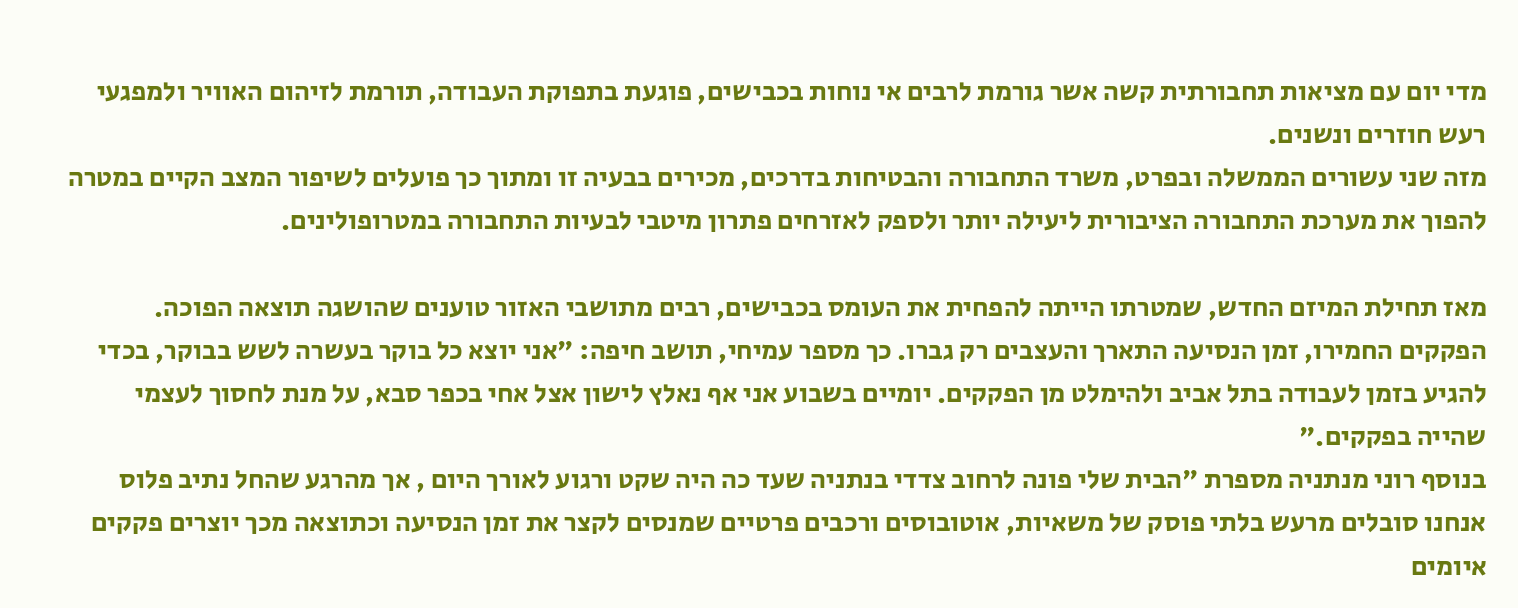מדי יום עם מציאות תחבורתית קשה אשר גורמת לרבים אי נוחות בכבישים, פוגעת בתפוקת העבודה, תורמת לזיהום האוויר ולמפגעי רעש חוזרים ונשנים.
מזה שני עשורים הממשלה ובפרט, משרד התחבורה והבטיחות בדרכים, מכירים בבעיה זו ומתוך כך פועלים לשיפור המצב הקיים במטרה להפוך את מערכת התחבורה הציבורית ליעילה יותר ולספק לאזרחים פתרון מיטבי לבעיות התחבורה במטרופולינים.

מאז תחילת המיזם החדש, שמטרתו הייתה להפחית את העומס בכבישים, רבים מתושבי האזור טוענים שהושגה תוצאה הפוכה. הפקקים החמירו, זמן הנסיעה התארך והעצבים רק גברו. כך מספר עמיחי, תושב חיפה: "אני יוצא כל בוקר בעשרה לשש בבוקר, בכדי להגיע בזמן לעבודה בתל אביב ולהימלט מן הפקקים. יומיים בשבוע אני אף נאלץ לישון אצל אחי בכפר סבא, על מנת לחסוך לעצמי שהייה בפקקים."
בנוסף רוני מנתניה מספרת "הבית שלי פונה לרחוב צדדי בנתניה שעד כה היה שקט ורגוע לאורך היום , אך מהרגע שהחל נתיב פלוס אנחנו סובלים מרעש בלתי פוסק של משאיות, אוטובוסים ורכבים פרטיים שמנסים לקצר את זמן הנסיעה וכתוצאה מכך יוצרים פקקים איומים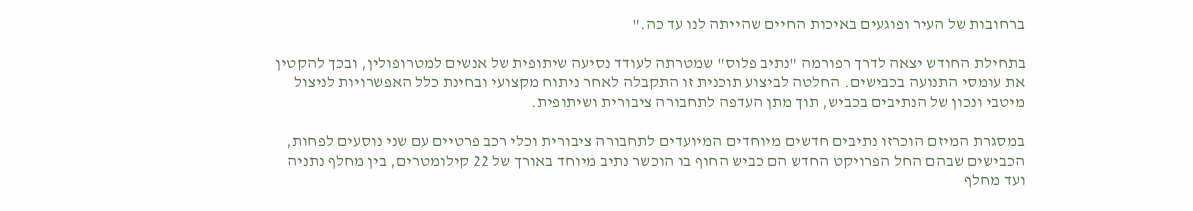ברחובות של העיר ופוגעים באיכות החיים שהייתה לנו עד כה."

בתחילת החודש יצאה לדרך רפורמה "נתיב פלוס" שמטרתה לעודד נסיעה שיתופית של אנשים למטרופולין, ובכך להקטין את עומסי התנועה בכבישים. החלטה לביצוע תוכנית זו התקבלה לאחר ניתוח מקצועי ובחינת כלל האפשרויות לניצול מיטבי ונכון של הנתיבים בכביש, תוך מתן העדפה לתחבורה ציבורית ושיתופית.

במסגרת המיזם הוכרזו נתיבים חדשים מיוחדים המיועדים לתחבורה ציבורית וכלי רכב פרטיים עם שני נוסעים לפחות, הכבישים שבהם החל הפרויקט החדש הם כביש החוף בו הוכשר נתיב מיוחד באורך של 22 קילומטרים, בין מחלף נתניה ועד מחלף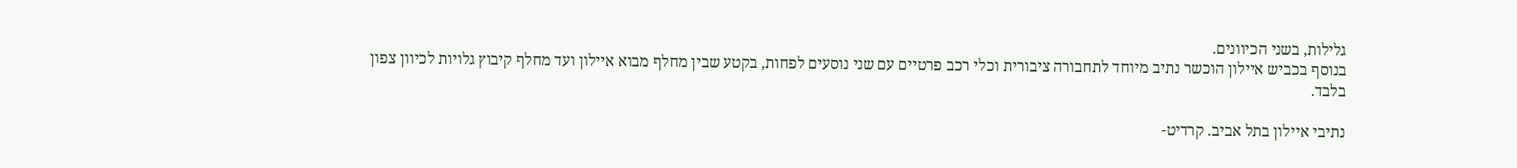גלילות, בשני הכיוונים.
בנוסף בכביש איילון הוכשר נתיב מיוחד לתחבורה ציבורית וכלי רכב פרטיים עם שני נוסעים לפחות, בקטע שבין מחלף מבוא איילון ועד מחלף קיבוץ גלויות לכיוון צפון בלבד.

נתיבי איילון בתל אביב. קרדיט-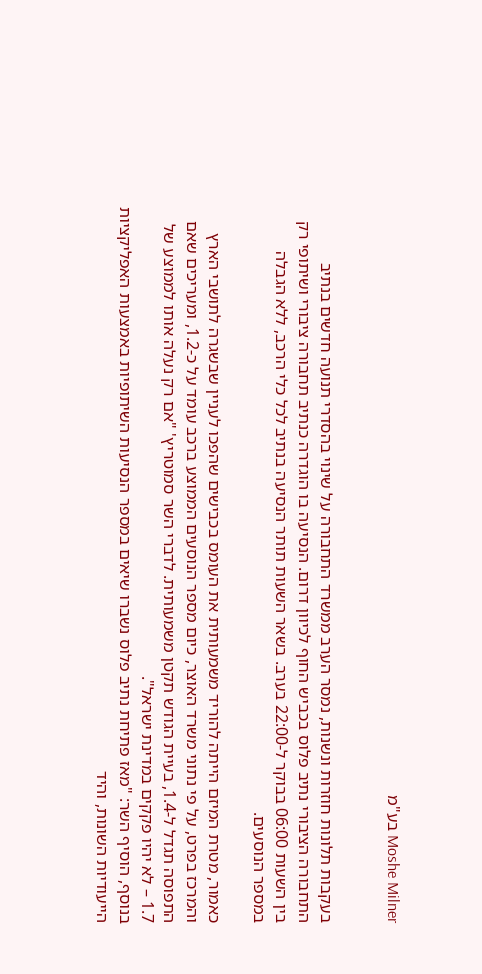Moshe Milner בע"מ


בעקבות תלונות חוזרות ונשנות, נמסר הערב ממשרד התחבורה על שינוי בהסדרי תנועה חדשים בנתיב התחבורה הציבורי נתיב פלוס בכביש החוף לכיוון דרום. הנסיעה בו הוגדרה כנתיב תחבורה ציבורי ושיתופי רק בין השעות 06:00 בבוקר ל-22:00 בערב. בשאר השעות תותר הנסיעה בנתיב לכל כלי הרכב, ללא הגבלה במספר הנוסעים.

כאמור, מטרת המיזם הייתה להוריד משמעותית את העומס בכבישים שהפכו לעניין שבשגרה לתושבי הארץ והמרכז בפרט, על פי נתוני משרד האוצר, כיום מספר הנוסעים הממוצע ברכב עומד על כ-1.2, ומעריכים שאם התפוסה תגדל ל-1.4, בעיית הגודש תקטן משמעותית. לדברי השר סמוטריץ' "אם רק נעלה אותו לממוצע של 1.7 – לא יהיו פקקים במדינת ישראל".
בנוסף, הוסיף השר: "מאז פתיחת נתיב פלוס נשברו שיאים במספר הנסיעות השיתופיות באמצעות האפליקציות הייעודיות השונות, והיד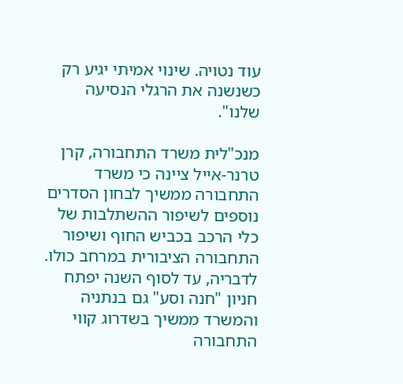עוד נטויה. שינוי אמיתי יגיע רק כשנשנה את הרגלי הנסיעה שלנו".

מנכ"לית משרד התחבורה, קרן טרנר-אייל ציינה כי משרד התחבורה ממשיך לבחון הסדרים נוספים לשיפור ההשתלבות של כלי הרכב בכביש החוף ושיפור התחבורה הציבורית במרחב כולו. לדבריה, עד לסוף השנה יפתח חניון "חנה וסע" גם בנתניה והמשרד ממשיך בשדרוג קווי התחבורה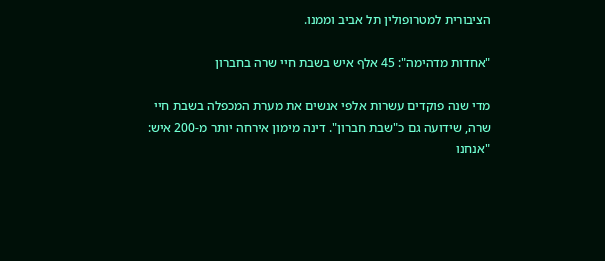הציבורית למטרופולין תל אביב וממנו.

"אחדות מדהימה": 45 אלף איש בשבת חיי שרה בחברון

מדי שנה פוקדים עשרות אלפי אנשים את מערת המכפלה בשבת חיי שרה, שידועה גם כ"שבת חברון". דינה מימון אירחה יותר מ-200 איש: "אנחנו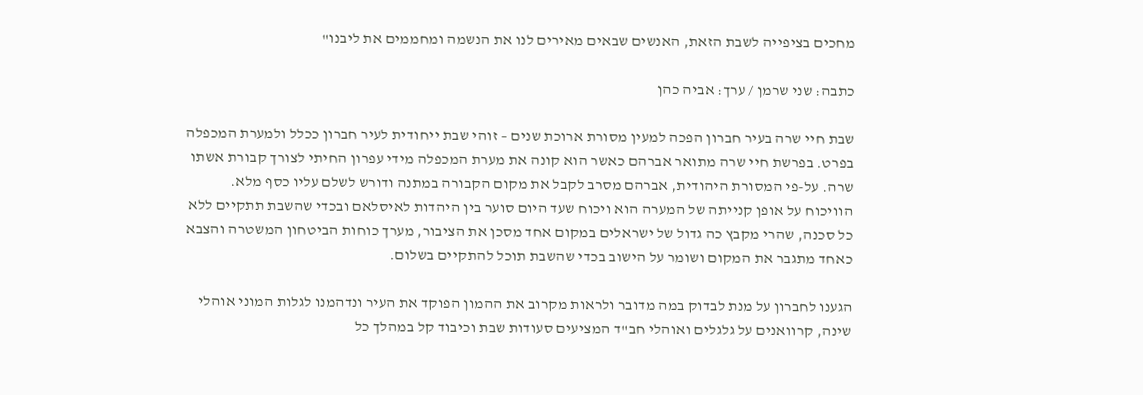מחכים בציפייה לשבת הזאת, האנשים שבאים מאירים לנו את הנשמה ומחממים את ליבנו"

כתבה: שני שרמן / ערך: אביה כהן

שבת חיי שרה בעיר חברון הפכה למעין מסורת ארוכת שנים – זוהי שבת ייחודית לעיר חברון ככלל ולמערת המכפלה בפרט. בפרשת חיי שרה מתואר אברהם כאשר הוא קונה את מערת המכפלה מידי עפרון החיתי לצורך קבורת אשתו שרה. על-פי המסורת היהודית, אברהם מסרב לקבל את מקום הקבורה במתנה ודורש לשלם עליו כסף מלא. הוויכוח על אופן קנייתה של המערה הוא ויכוח שעד היום סוער בין היהדות לאיסלאם ובכדי שהשבת תתקיים ללא כל סכנה, שהרי מקבץ כה גדול של ישראלים במקום אחד מסכן את הציבור, מערך כוחות הביטחון המשטרה והצבא כאחד מתגבר את המקום ושומר על הישוב בכדי שהשבת תוכל להתקיים בשלום.

הגענו לחברון על מנת לבדוק במה מדובר ולראות מקרוב את ההמון הפוקד את העיר ונדהמנו לגלות המוני אוהלי שינה, קרוואנים על גלגלים ואוהלי חב"ד המציעים סעודות שבת וכיבוד קל במהלך כל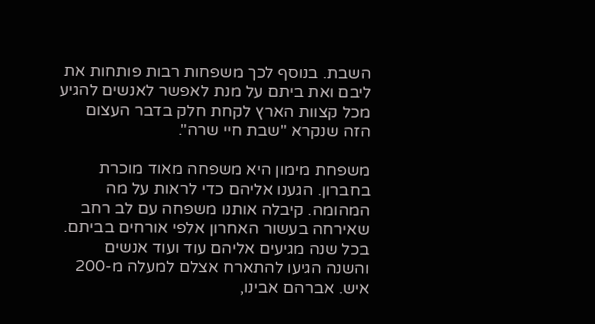השבת. בנוסף לכך משפחות רבות פותחות את ליבם ואת ביתם על מנת לאפשר לאנשים להגיע מכל קצוות הארץ לקחת חלק בדבר העצום הזה שנקרא "שבת חיי שרה".

משפחת מימון היא משפחה מאוד מוכרת בחברון. הגענו אליהם כדי לראות על מה המהומה. קיבלה אותנו משפחה עם לב רחב שאירחה בעשור האחרון אלפי אורחים בביתם. בכל שנה מגיעים אליהם עוד ועוד אנשים והשנה הגיעו להתארח אצלם למעלה מ-200 איש. אברהם אבינו,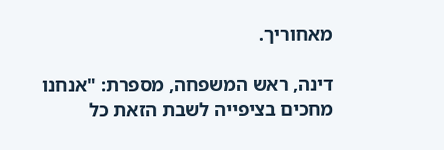מאחוריך.

דינה, ראש המשפחה, מספרת: "אנחנו מחכים בציפייה לשבת הזאת כל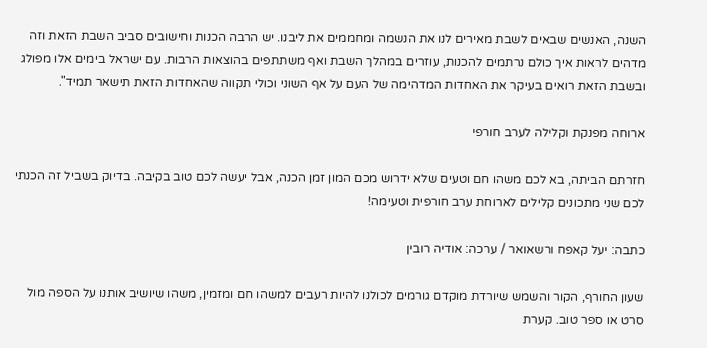השנה, האנשים שבאים לשבת מאירים לנו את הנשמה ומחממים את ליבנו. יש הרבה הכנות וחישובים סביב השבת הזאת וזה מדהים לראות איך כולם נרתמים להכנות, עוזרים במהלך השבת ואף משתתפים בהוצאות הרבות. עם ישראל בימים אלו מפולג ובשבת הזאת רואים בעיקר את האחדות המדהימה של העם על אף השוני וכולי תקווה שהאחדות הזאת תישאר תמיד".

ארוחה מפנקת וקלילה לערב חורפי

חזרתם הביתה, בא לכם משהו חם וטעים שלא ידרוש מכם המון זמן הכנה, אבל יעשה לכם טוב בקיבה. בדיוק בשביל זה הכנתי לכם שני מתכונים קלילים לארוחת ערב חורפית וטעימה!

כתבה: יעל קאפח ורשאואר / ערכה: אודיה רובין

שעון החורף, הקור והשמש שיורדת מוקדם גורמים לכולנו להיות רעבים למשהו חם ומזמין, משהו שיושיב אותנו על הספה מול סרט או ספר טוב. קערת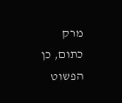מרק כתום, כן הפשוט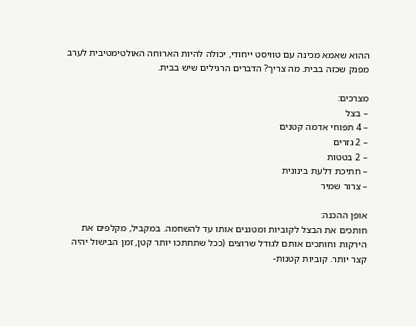ההוא שאמא מכינה עם טוויסט ייחודי, יכולה להיות הארוחה האולטימטיבית לערב מפנק שכזה בבית. מה צריך? הדברים הרגילים שיש בבית.

מצרכים:
– בצל
– 4 תפוחי אדמה קטנים
– 2 גזרים
– 2 בטטות
– חתיכת דלעת בינונית
– צרור שמיר

אופן ההכנה:
חותכים את הבצל לקוביות ומטגנים אותו עד להשחמה. במקביל, מקלפים את הירקות וחותכים אותם לגודל שרוצים (ככל שתחתכו יותר קטן, זמן הבישול יהיה קצר יותר. קוביות קטנות-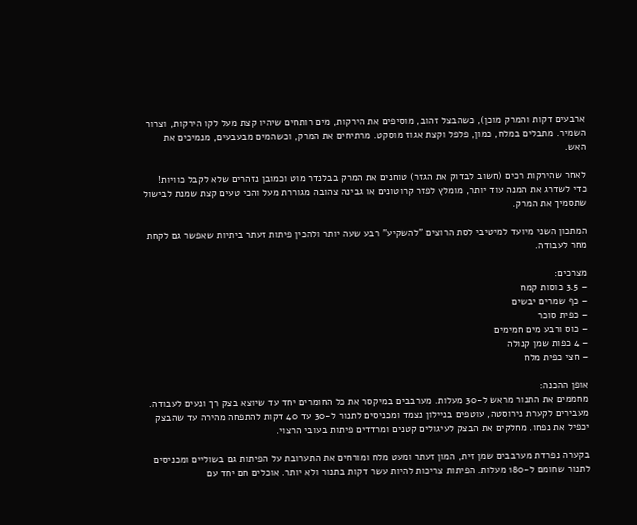ארבעים דקות והמרק מוכן), כשהבצל זהוב, מוסיפים את הירקות, מים רותחים שיהיו קצת מעל לקו הירקות, וצרור השמיר. מתבלים במלח, כמון, פלפל וקצת אגוז מוסקט. מרתיחים את המרק, וכשהמים מבעבעים, מנמיכים את האש.

לאחר שהירקות רכים (חשוב לבדוק את הגזר) טוחנים את המרק בבלנדר מוט וכמובן נזהרים שלא לקבל כוויות! כדי לשדרג את המנה עוד יותר, מומלץ לפזר קרוטונים או גבינה צהובה מגוררת מעל והכי טעים קצת שמנת לבישול שתסמיך את המרק.

המתכון השני מיועד למיטיבי לסת הרוצים "להשקיע" רבע שעה יותר ולהכין פיתות זעתר ביתיות שאפשר גם לקחת מחר לעבודה.

מצרכים:
– 3.5 כוסות קמח
– כף שמרים יבשים
– כפית סוכר
– כוס ורבע מים חמימים
– 4 כפות שמן קנולה
– חצי כפית מלח

אופן ההכנה:
מחממים את התנור מראש ל-30 מעלות. מערבבים במיקסר את כל החומרים יחד עד שיוצא בצק רך ונעים לעבודה. מעבירים לקערת נירוסטה, עוטפים בניילון נצמד ומכניסים לתנור ל-30 עד 40 דקות להתפחה מהירה עד שהבצק יכפיל את נפחו. מחלקים את הבצק לעיגולים קטנים ומרדדים פיתות בעובי הרצוי.

בקערה נפרדת מערבבים שמן זית, המון זעתר ומעט מלח ומורחים את התערובת על הפיתות גם בשוליים ומכניסים לתנור שחומם ל-180 מעלות. הפיתות צריכות להיות עשר דקות בתנור ולא יותר. אוכלים חם יחד עם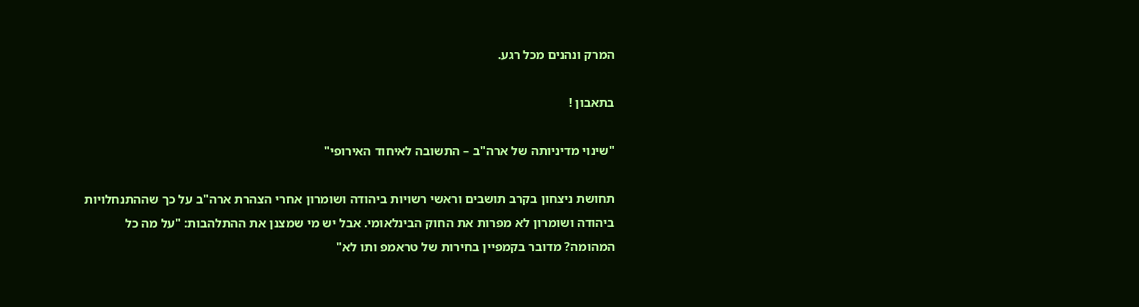המרק ונהנים מכל רגע.

בתאבון !

"שינוי מדיניותה של ארה"ב – התשובה לאיחוד האירופי"

תחושת ניצחון בקרב תושבים וראשי רשויות ביהודה ושומרון אחרי הצהרת ארה"ב על כך שההתנחלויות ביהודה ושומרון לא מפרות את החוק הבינלאומי. אבל יש מי שמצנן את ההתלהבות: "על מה כל המהומה? מדובר בקמפיין בחירות של טראמפ ותו לא"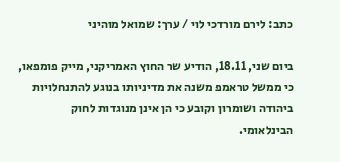כתב: לירם מורדכי לוי / ערך: שמואל מוהיני

ביום שני, 18.11, הודיע שר החוץ האמריקני, מייק פומפאו, כי ממשל טראמפ משנה את מדיניותו בנוגע להתנחלויות ביהודה ושומרון וקובע כי הן אינן מנוגדות לחוק הבינלאומי.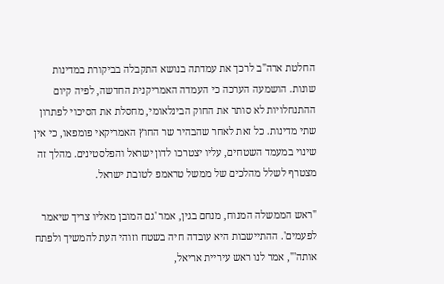החלטת ארה"ב לרכך את עמדתה בנושא התקבלה בביקורת במדינות שונות. הושמעה הערכה כי העמדה האמריקנית החדשה, לפיה קיום ההתנחלויות לא סותר את החוק הבינלאומי, מחסלת את הסיכוי לפתרון שתי מדינות. כל זאת לאחר שהבהיר שר החוץ האמריקאי פומפאו, כי אין שינוי במעמד השטחים, עליו יצטרכו לדון ישראל והפלסטינים. מהלך זה מצטרף לשלל מהלכים של ממשל טראמפ לטובת ישראל.

"ראש הממשלה המנוח, מנחם בגין, אמר 'גם המובן מאליו צריך שיאמר לפעמים'. ההתיישבות היא עובדה חיה בשטח וזוהי העת להמשיך ולפתח אותה'", אמר לנו ראש עיריית אריאל,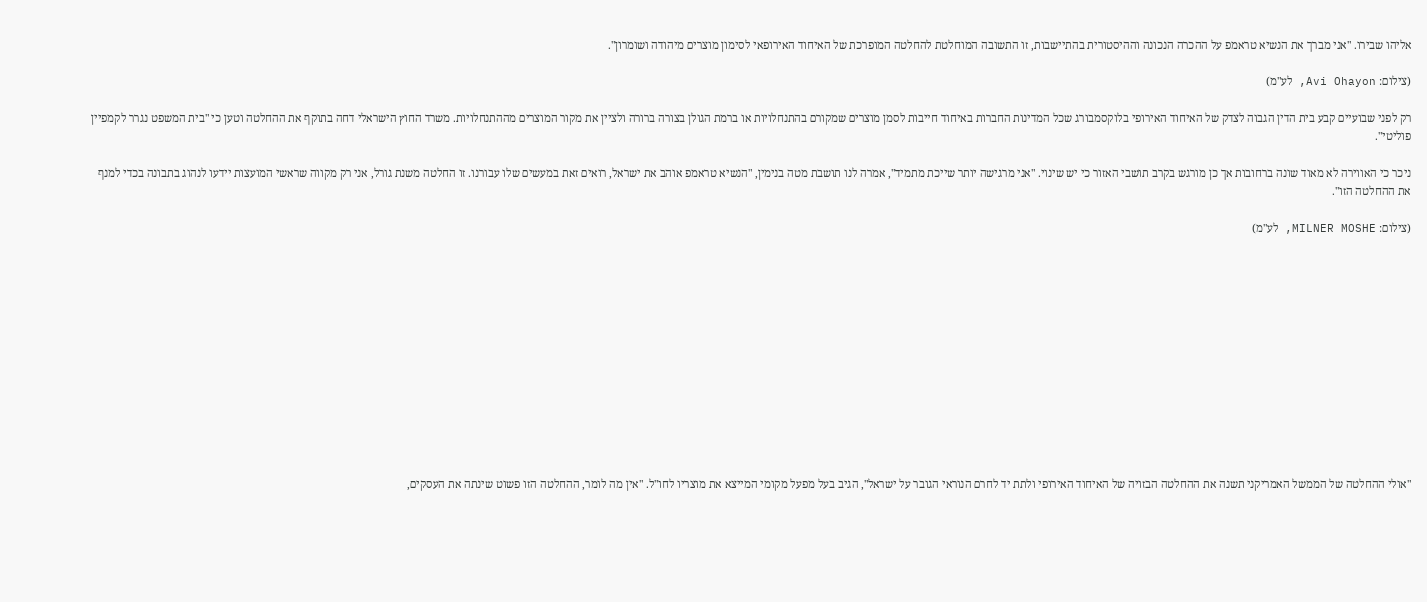אליהו שבירו. "אני מברך את הנשיא טראמפ על ההכרה הנכונה וההיסטורית בהתיישבות, זו התשובה המוחלטת להחלטה המופרכת של האיחוד האירופאי לסימון מוצרים מיהודה ושומרון".

(צילום: Avi Ohayon, לע"מ)

רק לפני שבועיים קבע בית הדין הגבוה לצדק של האיחוד האירופי בלוקסמבורג שכל המדינות החברות באיחוד חייבות לסמן מוצרים שמקורם בהתנחלויות או ברמת הגולן בצורה ברורה ולציין את מקור המוצרים מההתנחלויות. משרד החוץ הישראלי דחה בתוקף את ההחלטה וטען כי "בית המשפט נגרר לקמפיין פוליטי".

ניכר כי האווירה לא מאוד שונה ברחובות אך כן מורגש בקרב תושבי האזור כי יש שינוי. "אני מרגישה יותר שייכת מתמיד", אמרה לנו תושבת מטה בנימין, "הנשיא טראמפ אוהב את ישראל, רואים זאת במעשים שלו עבורנו. זו החלטה משנת גורל, אני רק מקווה שראשי המועצות יידעו לנהוג בתבונה בכדי למנף את ההחלטה הזו".

(צילום: MILNER MOSHE, לע"מ)













"אולי ההחלטה של הממשל האמריקני תשנה את ההחלטה הבזויה של האיחוד האירופי ולתת יד לחרם הנוראי הגובר על ישראל", הגיב בעל מפעל מקומי המייצא את מוצריו לחו"ל. "אין מה לומר, ההחלטה הזו פשוט שינתה את העסקים,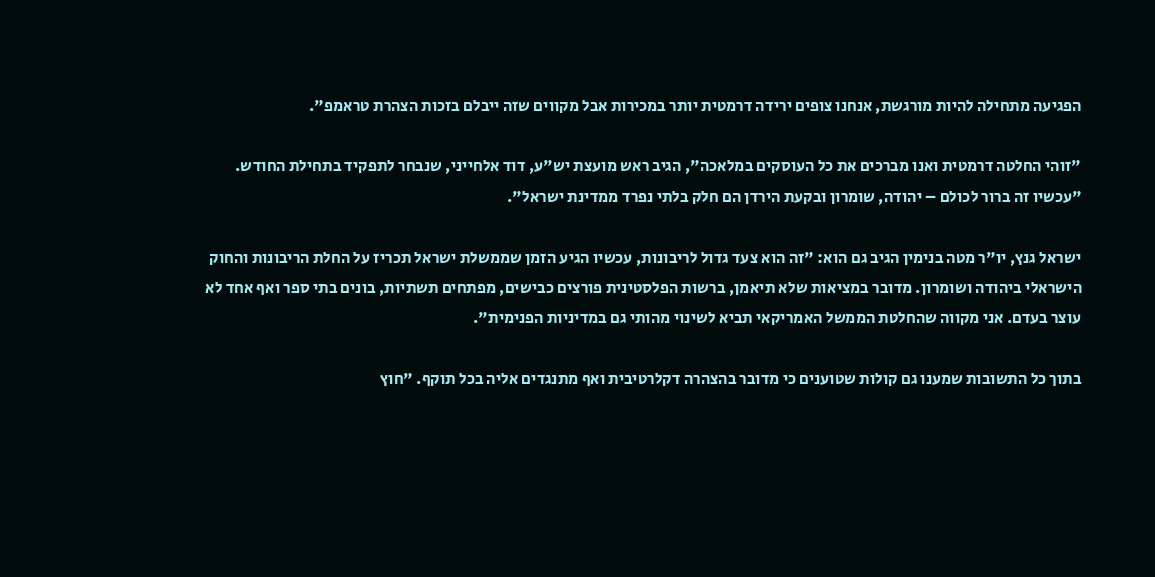הפגיעה מתחילה להיות מורגשת, אנחנו צופים ירידה דרמטית יותר במכירות אבל מקווים שזה ייבלם בזכות הצהרת טראמפ".

"זוהי החלטה דרמטית ואנו מברכים את כל העוסקים במלאכה", הגיב ראש מועצת יש"ע, דוד אלחייני, שנבחר לתפקיד בתחילת החודש. "עכשיו זה ברור לכולם – יהודה, שומרון ובקעת הירדן הם חלק בלתי נפרד ממדינת ישראל".

ישראל גנץ, יו"ר מטה בנימין הגיב גם הוא: "זה הוא צעד גדול לריבונות, עכשיו הגיע הזמן שממשלת ישראל תכריז על החלת הריבונות והחוק הישראלי ביהודה ושומרון. מדובר במציאות שלא תיאמן, ברשות הפלסטינית פורצים כבישים, מפתחים תשתיות, בונים בתי ספר ואף אחד לא עוצר בעדם. אני מקווה שהחלטת הממשל האמריקאי תביא לשינוי מהותי גם במדיניות הפנימית".

בתוך כל התשובות שמענו גם קולות שטוענים כי מדובר בהצהרה דקלרטיבית ואף מתנגדים אליה בכל תוקף. "חוץ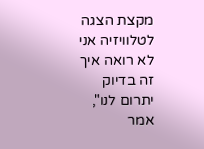מקצת הצגה לטלוויזיה אני לא רואה איך זה בדיוק יתרום לנו", אמר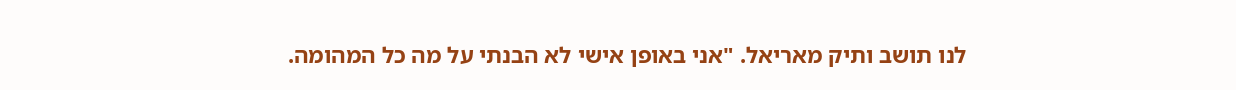לנו תושב ותיק מאריאל. "אני באופן אישי לא הבנתי על מה כל המהומה.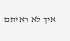איך לא ראיתם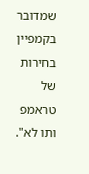שמדובר בקמפיין בחירות של טראמפ ותו לא".